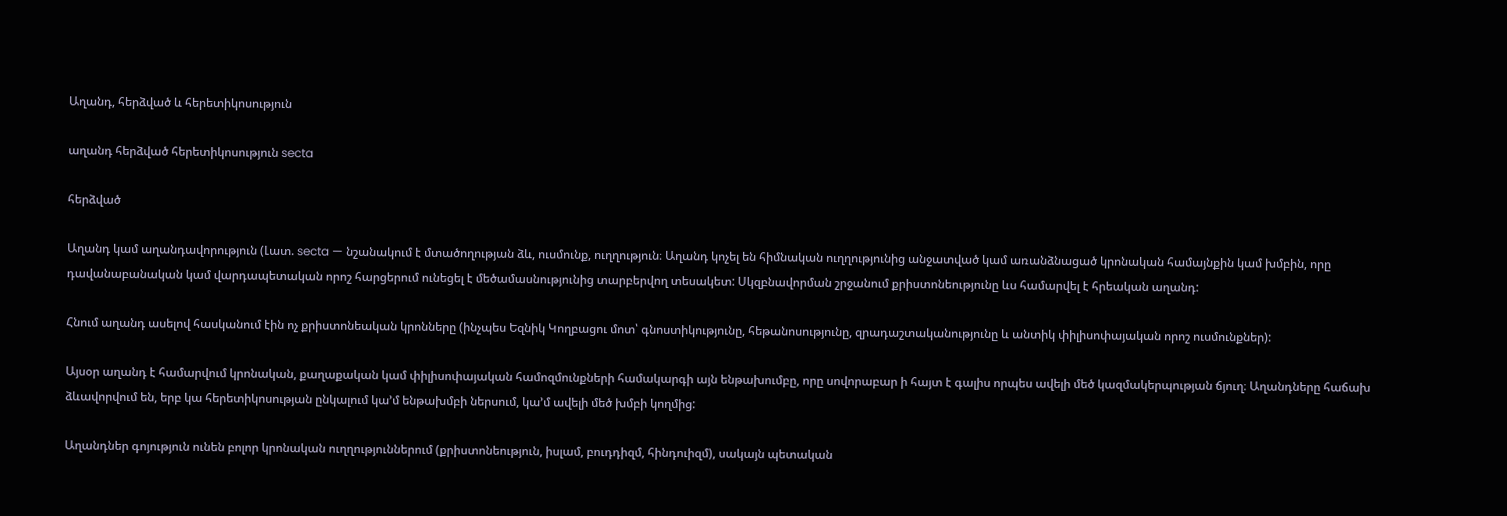Աղանդ, հերձված և հերետիկոսություն

աղանդ հերձված հերետիկոսություն secta

հերձված

Աղանդ կամ աղանդավորություն (Լատ. secta — նշանակում է մտածողության ձև, ուսմունք, ուղղություն։ Աղանդ կոչել են հիմնական ուղղությունից անջատված կամ առանձնացած կրոնական համայնքին կամ խմբին, որը դավանաբանական կամ վարդապետական որոշ հարցերում ունեցել է մեծամասնությունից տարբերվող տեսակետ: Սկզբնավորման շրջանում քրիստոնեությունը ևս համարվել է հրեական աղանդ:

Հնում աղանդ ասելով հասկանում էին ոչ քրիստոնեական կրոնները (ինչպես Եզնիկ Կողբացու մոտ՝ գնոստիկությունը, հեթանոսությունը, զրադաշտականությունը և անտիկ փիլիսոփայական որոշ ուսմունքներ):

Այսօր աղանդ է համարվում կրոնական, քաղաքական կամ փիլիսոփայական համոզմունքների համակարգի այն ենթախումբը, որը սովորաբար ի հայտ է գալիս որպես ավելի մեծ կազմակերպության ճյուղ։ Աղանդները հաճախ ձևավորվում են, երբ կա հերետիկոսության ընկալում կա’մ ենթախմբի ներսում, կա’մ ավելի մեծ խմբի կողմից:

Աղանդներ գոյություն ունեն բոլոր կրոնական ուղղություններում (քրիստոնեություն, իսլամ, բուդդիզմ, հինդուիզմ), սակայն պետական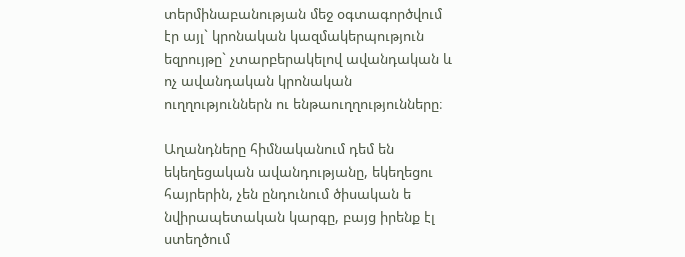տերմինաբանության մեջ օգտագործվում էր այլ` կրոնական կազմակերպություն եզրույթը` չտարբերակելով ավանդական և ոչ ավանդական կրոնական ուղղություններն ու ենթաուղղությունները։

Աղանդները հիմնականում դեմ են եկեղեցական ավանդությանը, եկեղեցու հայրերին, չեն ընդունում ծիսական ե նվիրապետական կարգը, բայց իրենք էլ ստեղծում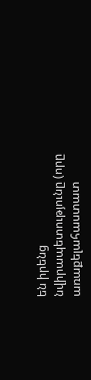են իրենց նվիրապետությունը (որը առաքելահաստատ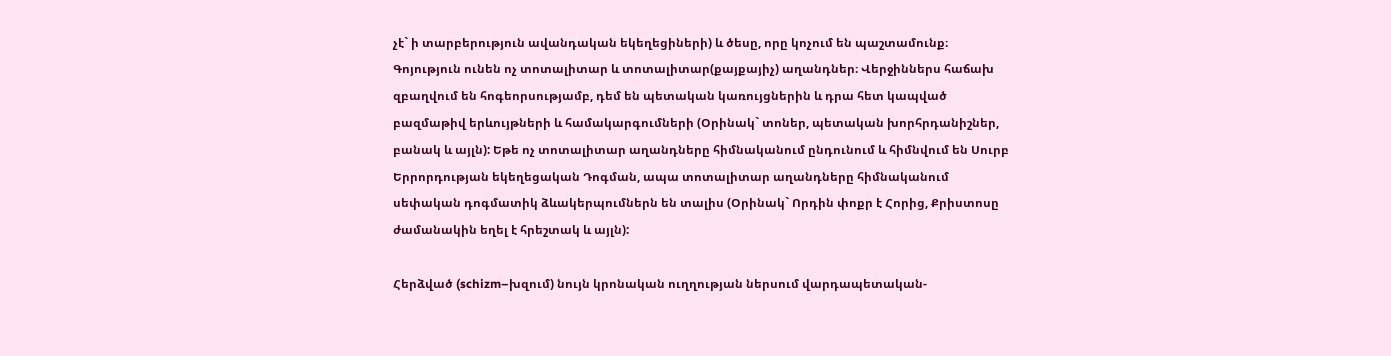չէ` ի տարբերություն ավանդական եկեղեցիների) և ծեսը, որը կոչում են պաշտամունք։ Գոյություն ունեն ոչ տոտալիտար և տոտալիտար(քայքայիչ) աղանդներ։ Վերջիններս հաճախ զբաղվում են հոգեորսությամբ, դեմ են պետական կառույցներին և դրա հետ կապված բազմաթիվ երևույթների և համակարգումների (Օրինակ` տոներ, պետական խորհրդանիշներ, բանակ և այլն): Եթե ոչ տոտալիտար աղանդները հիմնականում ընդունում և հիմնվում են Սուրբ Երրորդության եկեղեցական Դոգման, ապա տոտալիտար աղանդները հիմնականում սեփական դոգմատիկ ձևակերպումներն են տալիս (Օրինակ` Որդին փոքր է Հորից, Քրիստոսը ժամանակին եղել է հրեշտակ և այլն):

Հերձված (schizm–խզում) նույն կրոնական ուղղության ներսում վարդապետական-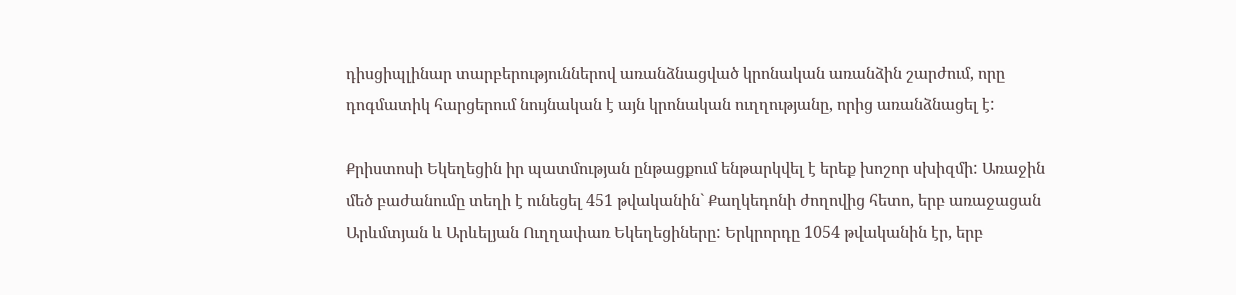դիսցիպլինար տարբերություններով առանձնացված կրոնական առանձին շարժում, որը դոգմատիկ հարցերում նույնական է այն կրոնական ուղղությանը, որից առանձնացել է:

Քրիստոսի Եկեղեցին իր պատմության ընթացքում ենթարկվել է երեք խոշոր սխիզմի: Առաջին մեծ բաժանումը տեղի է ունեցել 451 թվականին` Քաղկեդոնի ժողովից հետո, երբ առաջացան Արևմտյան և Արևելյան Ուղղափառ Եկեղեցիները: Երկրորդը 1054 թվականին էր, երբ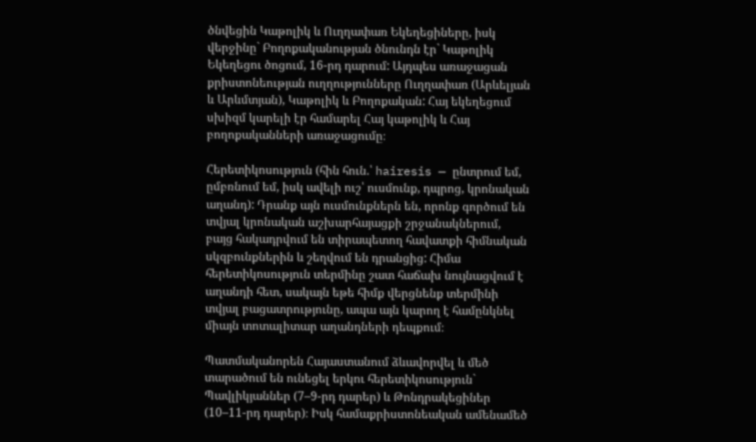ծնվեցին Կաթոլիկ և Ուղղափառ Եկեղեցիները, իսկ վերջինը` Բողոքականության ծնունդն էր` Կաթոլիկ Եկեղեցու ծոցում, 16-րդ դարում: Այդպես առաջացան քրիստոնեության ուղղությունները Ուղղափառ (Արևելյան և Արևմտյան), Կաթոլիկ և Բողոքական: Հայ եկեղեցում սխիզմ կարելի էր համարել Հայ կաթոլիկ և Հայ բողոքականների առաջացումը։

Հերետիկոսություն (հին հուն.՝ hairesis — ընտրում եմ, ըմբռնում եմ, իսկ ավելի ուշ՝ ուսմունք, դպրոց, կրոնական աղանդ): Դրանք այն ուսմունքներն են, որոնք գործում են տվյալ կրոնական աշխարհայացքի շրջանակներում, բայց հակադրվում են տիրապետող հավատքի հիմնական սկզբունքներին և շեղվում են դրանցից: Հիմա հերետիկոսություն տերմինը շատ հաճախ նույնացվում է աղանդի հետ, սակայն եթե հիմք վերցնենք տերմինի տվյալ բացատրությունը, ապա այն կարող է համընկնել միայն տոտալիտար աղանդների դեպքում։

Պատմականորեն Հայաստանում ձևավորվել և մեծ տարածում են ունեցել երկու հերետիկոսություն` Պավլիկյաններ (7–9-րդ դարեր) և Թոնդրակեցիներ (10–11-րդ դարեր)։ Իսկ համաքրիստոնեական ամենամեծ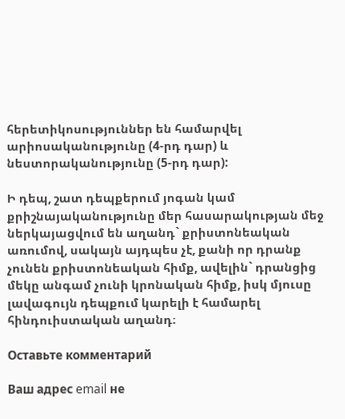հերետիկոսություններ են համարվել արիոսականությունը (4-րդ դար) և նեստորականությունը (5-րդ դար):

Ի դեպ, շատ դեպքերում յոգան կամ քրիշնայականությունը մեր հասարակության մեջ ներկայացվում են աղանդ` քրիստոնեական առումով, սակայն այդպես չէ, քանի որ դրանք չունեն քրիստոնեական հիմք, ավելին` դրանցից մեկը անգամ չունի կրոնական հիմք, իսկ մյուսը լավագույն դեպքում կարելի է համարել հինդուիստական աղանդ։

Оставьте комментарий

Ваш адрес email не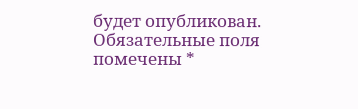будет опубликован. Обязательные поля помечены *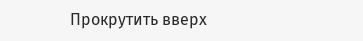Прокрутить вверх